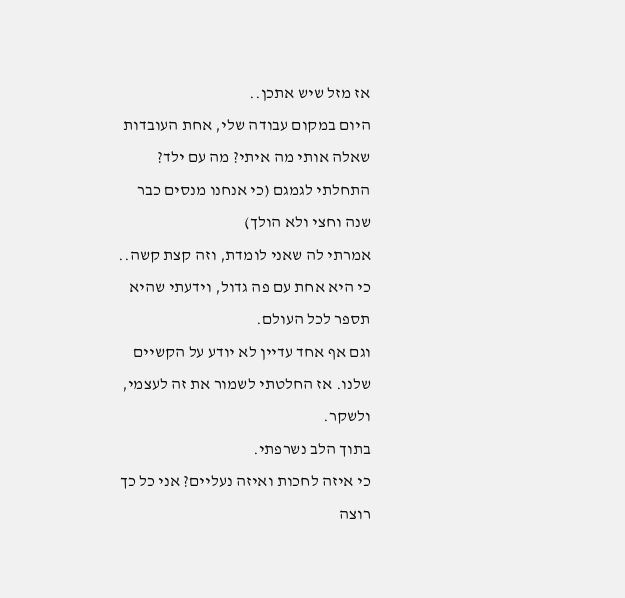אז מזל שיש אתכן..
היום במקום עבודה שלי, אחת העובדות שאלה אותי מה איתי? מה עם ילד? התחלתי לגמגם (כי אנחנו מנסים כבר שנה וחצי ולא הולך)
אמרתי לה שאני לומדת, וזה קצת קשה.. כי היא אחת עם פה גדול, וידעתי שהיא תספר לכל העולם.
וגם אף אחד עדיין לא יודע על הקשיים שלנו. אז החלטתי לשמור את זה לעצמי, ולשקר.
בתוך הלב נשרפתי.
כי איזה לחכות ואיזה נעליים? אני כל כך רוצה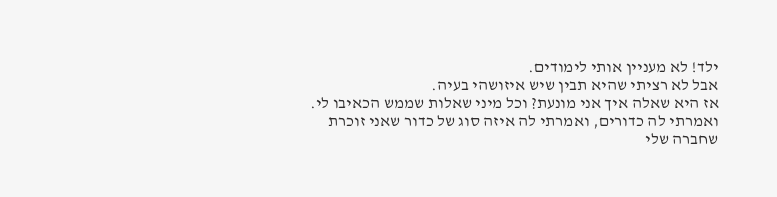ילד! לא מעניין אותי לימודים.
אבל לא רציתי שהיא תבין שיש איזושהי בעיה.
אז היא שאלה איך אני מונעת? וכל מיני שאלות שממש הכאיבו לי.
ואמרתי לה כדורים, ואמרתי לה איזה סוג של כדור שאני זוכרת שחברה שלי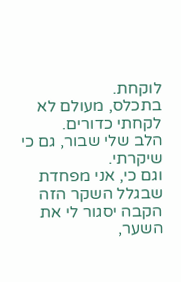לוקחת.
בתכלס, מעולם לא לקחתי כדורים.
הלב שלי שבור, גם כי שיקרתי.
וגם כי, אני מפחדת שבגלל השקר הזה הקבה יסגור לי את השער,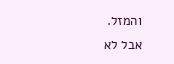והמזל.
אבל לא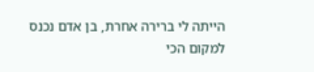הייתה לי ברירה אחרת, בן אדם נכנס למקום הכי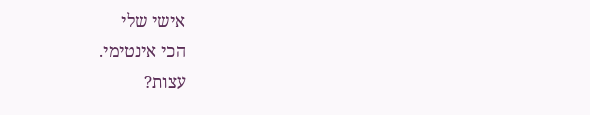אישי שלי
הכי אינטימי.
עצות?